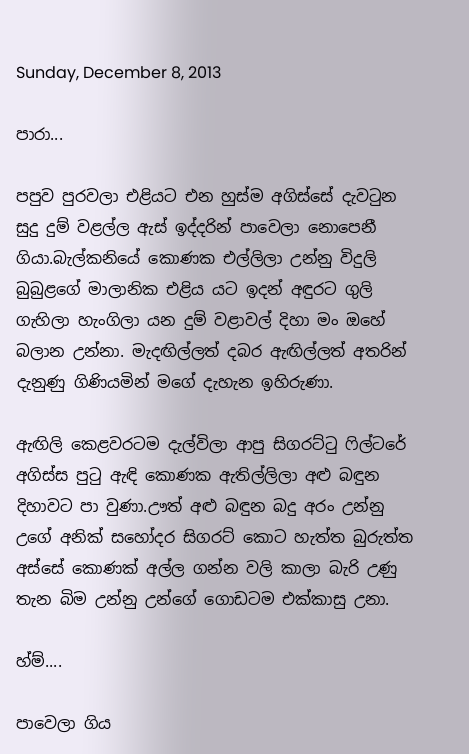Sunday, December 8, 2013

පාරා...

පපුව පුරවලා එළියට එන හුස්ම අගිස්සේ දැවටුන සුදු දුම් වළල්ල ඇස් ඉද්දරින් පාවෙලා නොපෙනී ගියා.බැල්කනියේ කොණක එල්ලිලා උන්නු විදුලි බුබුළගේ මාලානික එළිය යට ඉදන් අඳුරට ගුලි ගැහිලා හැංගිලා යන දුම් වළාවල් දිහා මං ඔහේ බලාන උන්නා. මැදඟිල්ලත් දබර ඇඟිල්ලත් අතරින් දැනුණු ගිණියමින් මගේ දැහැන ඉහිරුණා.

ඇඟිලි කෙළවරටම දැල්විලා ආපු සිගරට්ටු ෆිල්ටරේ අගිස්ස පුටු ඇඳි කොණක ඇතිල්ලිලා අළු බඳුන දිහාවට පා වුණා.ඌත් අළු බඳුන බදු අරං උන්නු උගේ අනික් සහෝදර සිගරට් කොට හැත්ත බුරුත්ත අස්සේ කොණක් අල්ල ගන්න වලි කාලා බැරි උණු තැන බිම උන්නු උන්ගේ ගොඩටම එක්කාසු උනා.

හ්ම්....

පාවෙලා ගිය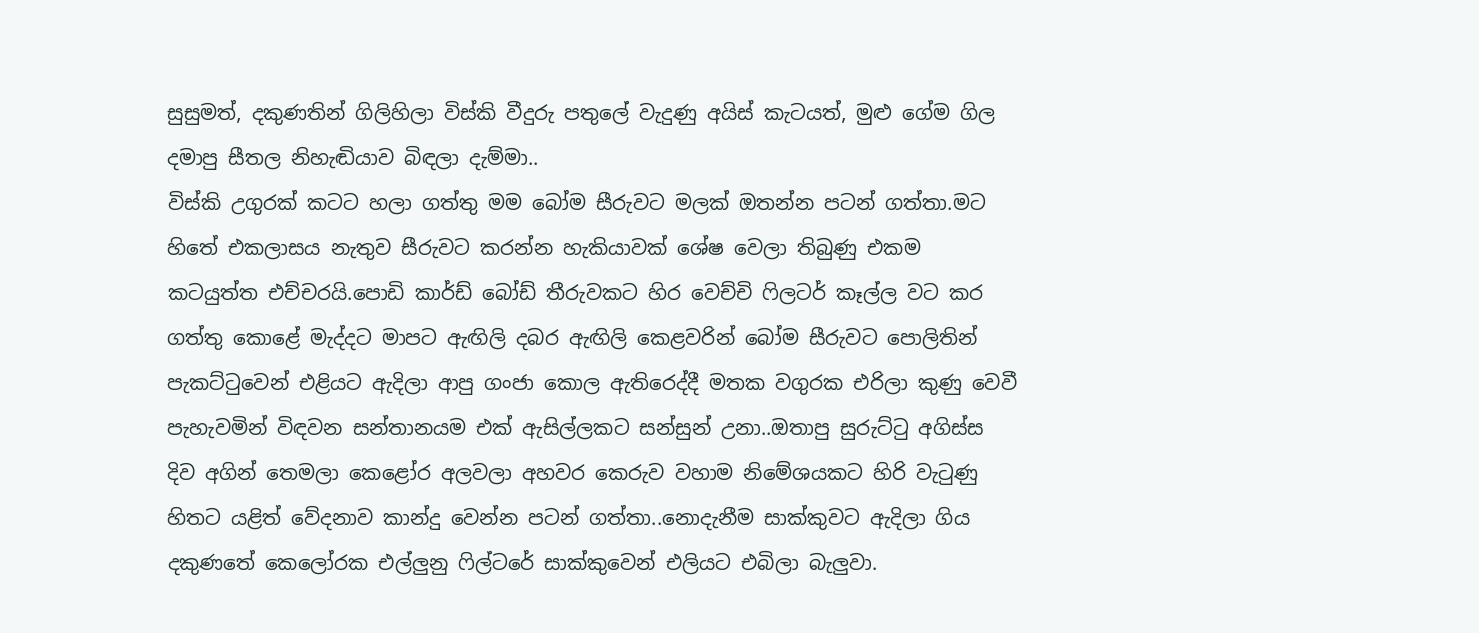සුසුමත්, දකුණතින් ගිලිහිලා විස්කි වීදුරු පතුලේ වැදුණු අයිස් කැටයත්, මුළු ගේම ගිල දමාපු සීතල නිහැඬියාව බිඳලා දැම්මා..
විස්කි උගුරක් කටට හලා ගත්තු මම බෝම සීරුවට මලක් ඔතන්න පටන් ගත්තා.මට හිතේ එකලාසය නැතුව සීරුවට කරන්න හැකියාවක් ශේෂ වෙලා තිබුණු එකම කටයුත්ත එච්චරයි.පොඩි කාර්ඩ් බෝඩ් තීරුවකට හිර වෙච්චි ෆිලටර් කෑල්ල වට කර ගත්තු කොළේ මැද්දට මාපට ඇඟිලි දබර ඇඟිලි කෙළවරින් බෝම සීරුවට පොලිතින් පැකට්ටුවෙන් එළියට ඇදිලා ආපු ගංජා කොල ඇතිරෙද්දී මතක වගුරක එරිලා කුණු වෙවී පැහැවමින් විඳවන සන්තානයම එක් ඇසිල්ලකට සන්සුන් උනා..ඔතාපු සුරුට්ටු අගිස්ස දිව අගින් තෙමලා කෙළෝර අලවලා අහවර කෙරුව වහාම නිමේශයකට හිරි වැටුණු හිතට යළිත් වේදනාව කාන්දු වෙන්න පටන් ගත්තා..නොදැනීම සාක්කුවට ඇදිලා ගිය දකුණතේ කෙලෝරක එල්ලුනු ෆිල්ටරේ සාක්කුවෙන් එලියට එබිලා බැලුවා.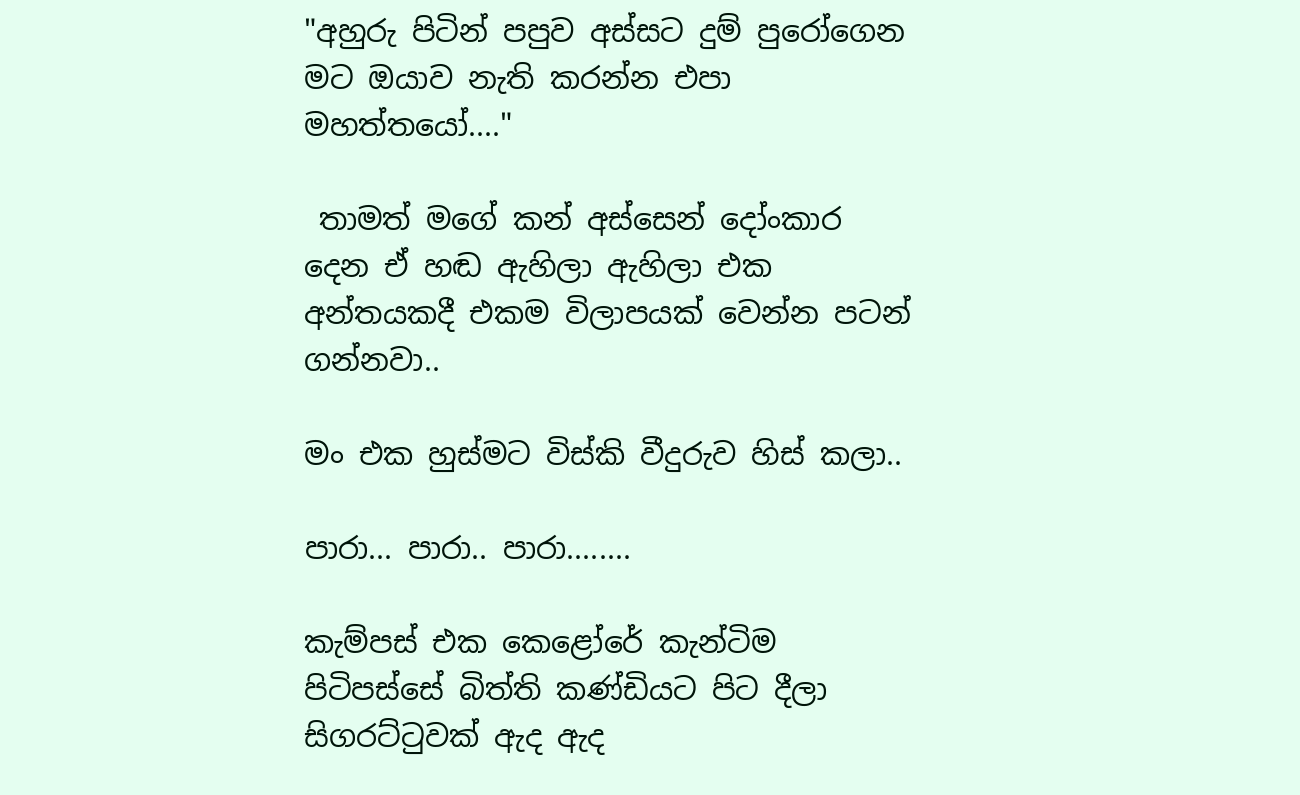"අහුරු පිටින් පපුව අස්සට දුම් පුරෝගෙන මට ඔයාව නැති කරන්න එපා මහත්තයෝ...."

 තාමත් මගේ කන් අස්සෙන් දෝංකාර දෙන ඒ හඬ ඇහිලා ඇහිලා එක අන්තයකදී එකම විලාපයක් වෙන්න පටන් ගන්නවා..

මං එක හුස්මට විස්කි වීදුරුව හිස් කලා..

පාරා... පාරා.. පාරා........

කැම්පස් එක කෙළෝරේ කැන්ටිම පිටිපස්සේ බිත්ති කණ්ඩියට පිට දීලා සිගරට්ටුවක් ඇද ඇද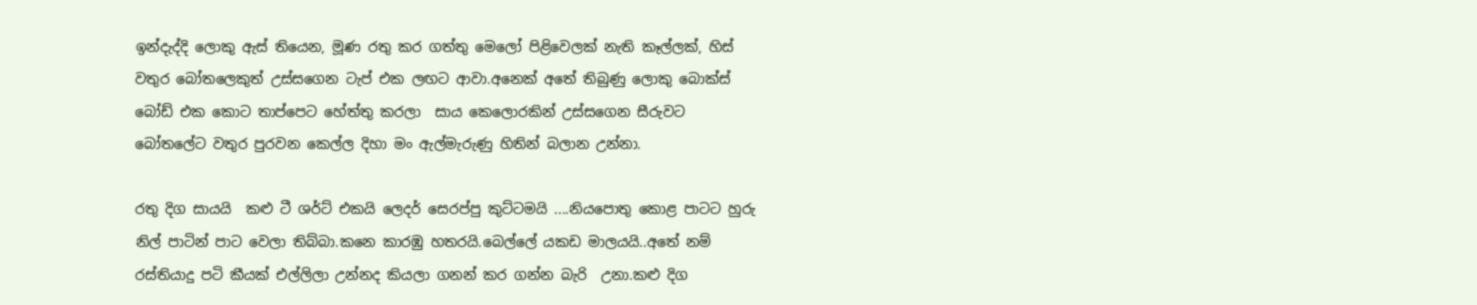ඉන්දැද්දි ලොකු ඇස් තියෙන, මූණ රතු කර ගත්තු මෙලෝ පිළිවෙලක් නැති කෑල්ලක්, හිස් වතුර බෝතලෙකුත් උස්සගෙන ටැප් එක ලඟට ආවා.අනෙක් අතේ තිබුණු ලොකු බොක්ස් බෝඩ් එක කොට තාප්පෙට හේත්තු කරලා  සාය කෙලොරකින් උස්සගෙන සීරුවට බෝතලේට වතුර පුරවන කෙල්ල දිහා මං ඇල්මැරුණු හිතින් බලාන උන්නා.

රතු දිග සායයි  කළු ටී ශර්ට් එකයි ලෙදර් සෙරප්පු කුට්ටමයි ....නියපොතු කොළ පාටට හුරු නිල් පාටින් පාට වෙලා තිබ්බා.කනෙ කාරඹු හතරයි.බෙල්ලේ යකඩ මාලයයි..අතේ නම් රස්තියාදු පටි කීයක් එල්ලිලා උන්නද කියලා ගනන් කර ගන්න බැරි  උනා.කළු දිග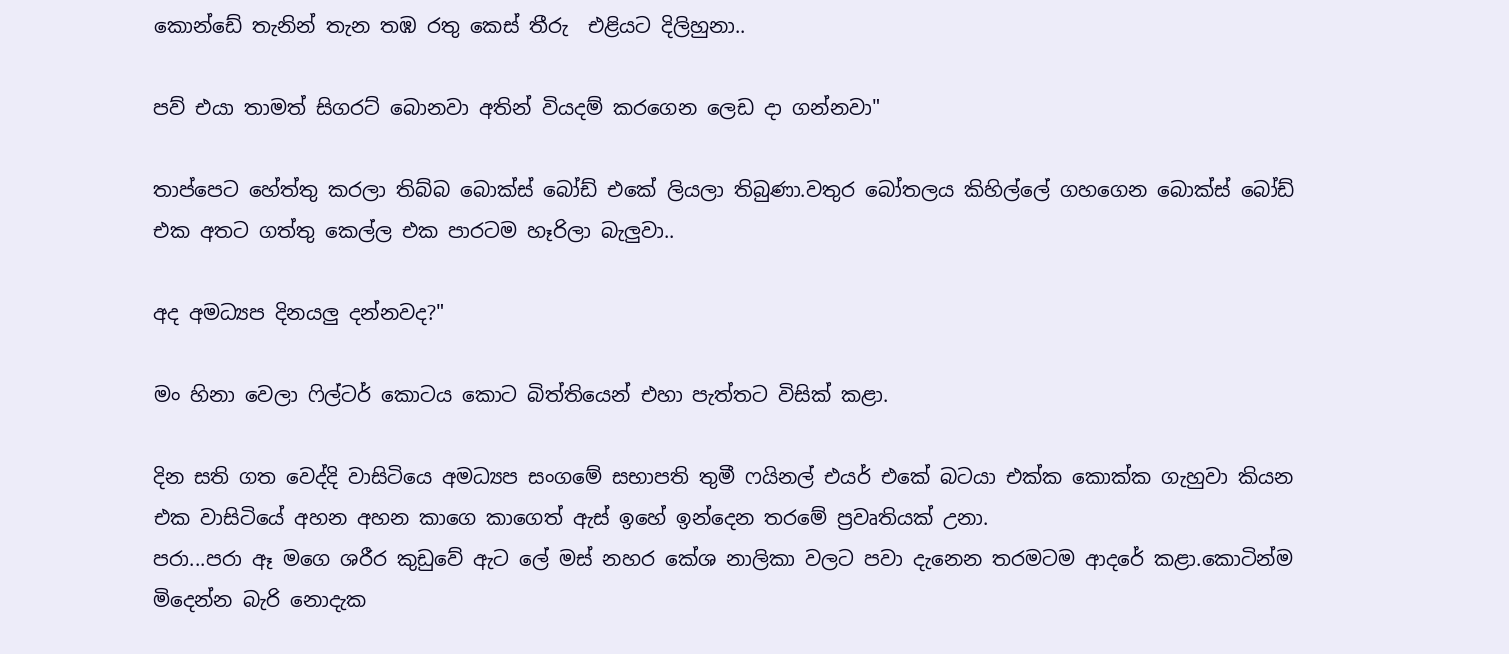කොන්ඩේ තැනින් තැන තඹ රතු කෙස් තීරු  එළියට දිලිහුනා..

පව් එයා තාමත් සිගරට් බොනවා අතින් වියදම් කරගෙන ලෙඩ දා ගන්නවා"

තාප්පෙට හේත්තු කරලා තිබ්බ බොක්ස් බෝඩ් එකේ ලියලා තිබුණා.වතුර බෝතලය කිහිල්ලේ ගහගෙන බොක්ස් බෝඩ් එක අතට ගත්තු කෙල්ල එක පාරටම හෑරිලා බැලුවා..

අද අමධ්‍යප දිනයලු දන්නවද?"

මං හිනා වෙලා ෆිල්ටර් කොටය කොට බිත්තියෙන් එහා පැත්තට විසික් කළා.

දින සති ගත වෙද්දි වාසිටියෙ අමධ්‍යප සංගමේ සභාපති තුමී ෆයිනල් එයර් එකේ බටයා එක්ක කොක්ක ගැහුවා කියන එක වාසිටියේ අහන අහන කාගෙ කාගෙත් ඇස් ඉහේ ඉන්දෙන තරමේ ප්‍රවෘතියක් උනා.
පරා...පරා ඈ මගෙ ශරීර කුඩුවේ ඇට ලේ මස් නහර කේශ නාලිකා වලට පවා දැනෙන තරමටම ආදරේ කළා.කොටින්ම මිදෙන්න බැරි නොදැක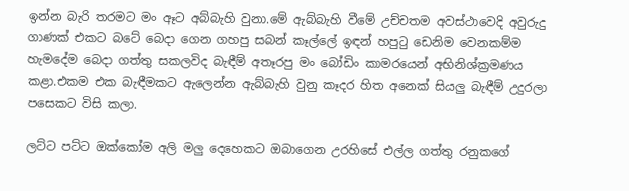ඉන්න බැරි තරමට මං ඈට අබ්බැහි වුනා.මේ ඇබ්බැහි වීමේ උච්චතම අවස්ථාවෙදි අවුරුදු ගාණක් එකට බටේ බෙදා ගෙන ගහපු සබන් කෑල්ලේ ඉඳන් හපුටු ඩෙනිම වෙනකම්ම හැමදේම බෙදා ගත්තු සකලවිද බැඳීම් අතෑරපු මං බෝඩිං කාමරයෙන් අභිනිශ්ක්‍රමණය කළා.එකම එක බැඳීමකට ඇලෙන්න ඇබ්බැහි වුනු කෑදර හිත අනෙක් සියලු බැඳීම් උදුරලා පසෙකට විසි කලා.

ලට්ට පට්ට ඔක්කෝම අලි මලු දෙහෙකට ඔබාගෙන උරහිසේ එල්ල ගත්තු රනුකගේ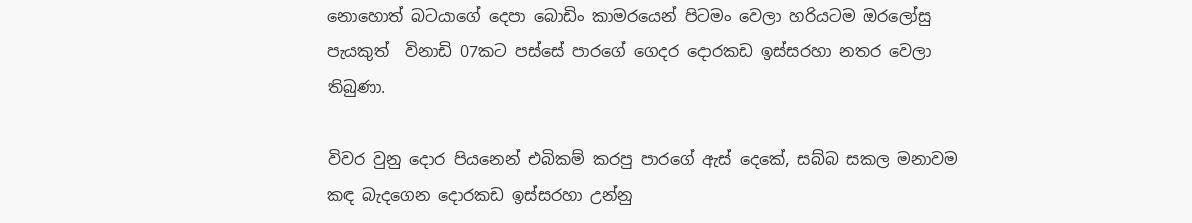නොහොත් බටයාගේ දෙපා බොඩිං කාමරයෙන් පිටමං වෙලා හරියටම ඔරලෝසු පැයකුත්  විනාඩි 07කට පස්සේ පාරගේ ගෙදර දොරකඩ ඉස්සරහා නතර වෙලා තිබුණා.

විවර වුනු දොර පියනෙන් එබිකම් කරපු පාරගේ ඇස් දෙකේ, සබ්බ සකල මනාවම කඳ බැදගෙන දොරකඩ ඉස්සරහා උන්නු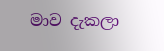මාව දැකලා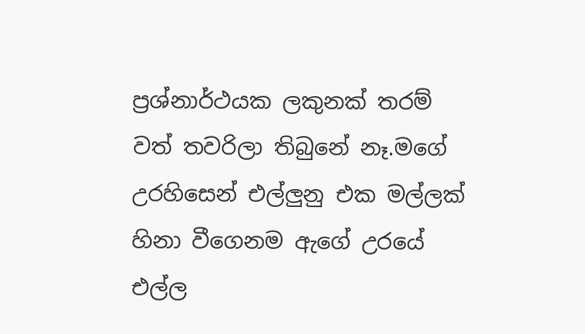ප්‍රශ්නාර්ථයක ලකුනක් තරම් වත් තවරිලා තිබුනේ නෑ.මගේ උරහිසෙන් එල්ලුනු එක මල්ලක් හිනා වීගෙනම ඇගේ උරයේ එල්ල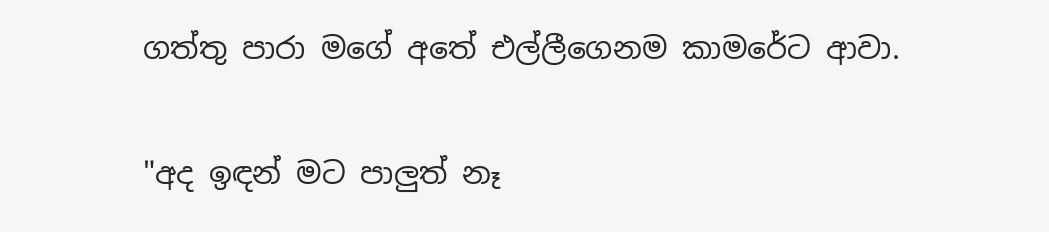ගත්තු පාරා මගේ අතේ එල්ලීගෙනම කාමරේට ආවා.

"අද ඉඳන් මට පාලුත් නෑ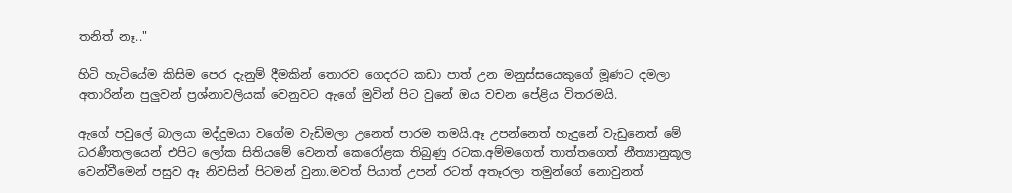තනිත් නෑ.."

හිටි හැටියේම කිසිම පෙර දැනුම් දීමකින් තොරව ගෙදරට කඩා පාත් උන මනුස්සයෙකුගේ මූණට දමලා අතාරින්න පුලුවන් ප්‍රශ්නාවලියක් වෙනුවට ඇගේ මුවින් පිට වුනේ ඔය වචන පේළිය විතරමයි.

ඇගේ පවුලේ බාලයා මද්දුමයා වගේම වැඩිමලා උනෙත් පාරම තමයි.ඈ උපන්නෙත් හැදුනේ වැඩුනෙත් මේ ධරණීතලයෙන් එපිට ලෝක සිතියමේ වෙනත් කෙරෝළක තිබුණු රටක.අම්මගෙත් තාත්තගෙත් නීත්‍යානුකූල වෙන්වීමෙන් පසුව ඈ නිවසින් පිටමන් වුනා.මවත් පියාත් උපන් රටත් අතෑරලා තමුන්ගේ නොවුනත්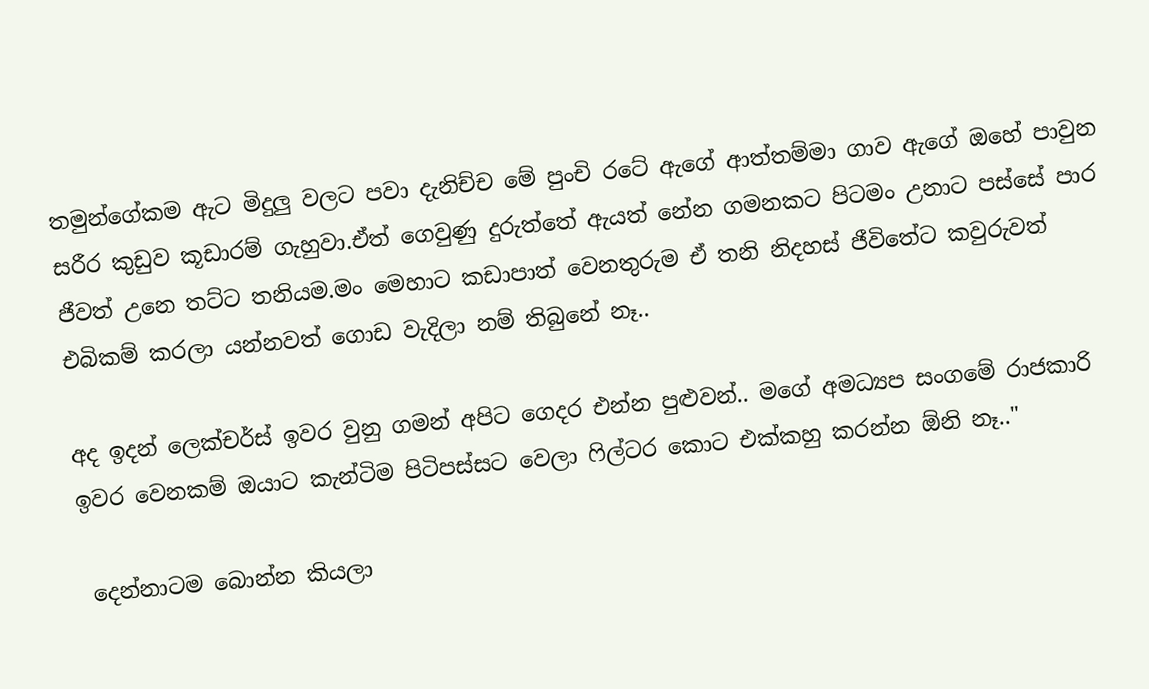තමුන්ගේකම ඇට මිදුලු වලට පවා දැනිච්ච මේ පුංචි රටේ ඇගේ ආත්තම්මා ගාව ඇගේ ඔහේ පාවුන සරීර කුඩුව කූඩාරම් ගැහුවා.ඒත් ගෙවුණු දුරුත්තේ ඇයත් නේන ගමනකට පිටමං උනාට පස්සේ පාර ජීවත් උනෙ තට්ට තනියම.මං මෙහාට කඩාපාත් වෙනතුරුම ඒ තනි නිදහස් ජීවිතේට කවුරුවත් එබිකම් කරලා යන්නවත් ගොඩ වැදිලා නම් තිබුනේ නෑ..

අද ඉදන් ලෙක්චර්ස් ඉවර වුනු ගමන් අපිට ගෙදර එන්න පුළුවන්.. මගේ අමධ්‍යප සංගමේ රාජකාරි ඉවර වෙනකම් ඔයාට කැන්ටිම පිටිපස්සට වෙලා ෆිල්ටර කොට එක්කහු කරන්න ඕනි නෑ.."

 දෙන්නාටම බොන්න කියලා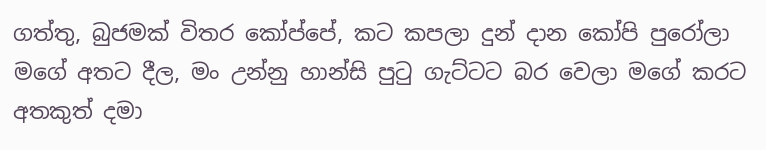ගත්තු, බුජමක් විතර කෝප්පේ, කට කපලා දුන් දාන කෝපි පුරෝලා මගේ අතට දීල, මං උන්නු හාන්සි පුටු ගැට්ටට බර වෙලා මගේ කරට අතකුත් දමා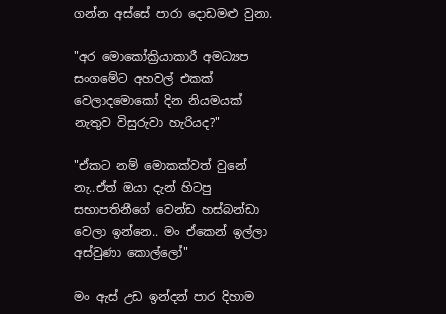ගන්න අස්සේ පාරා දොඩමළු වුනා.

"අර මොකෝක්‍රියාකාරී අමධ්‍යප සංගමේට අහවල් එකක් වෙලාදමොකෝ දින නියමයක් නැතුව විසුරුවා හැරියද?"

"ඒකට නම් මොකක්වත් වුනේ නැ..ඒත් ඔයා දැන් හිටපු සභාපතිනීගේ වෙන්ඩ හස්බන්ඩා වෙලා ඉන්නෙ.. මං ඒකෙන් ඉල්ලා අස්වුණා කොල්ලෝ"

මං ඇස් උඩ ඉන්දන් පාර දිහාම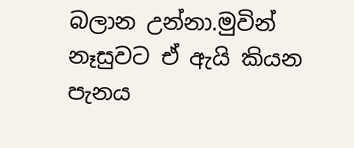බලාන උන්නා.මුවින් නෑසුවට ඒ ඇයි කියන පැනය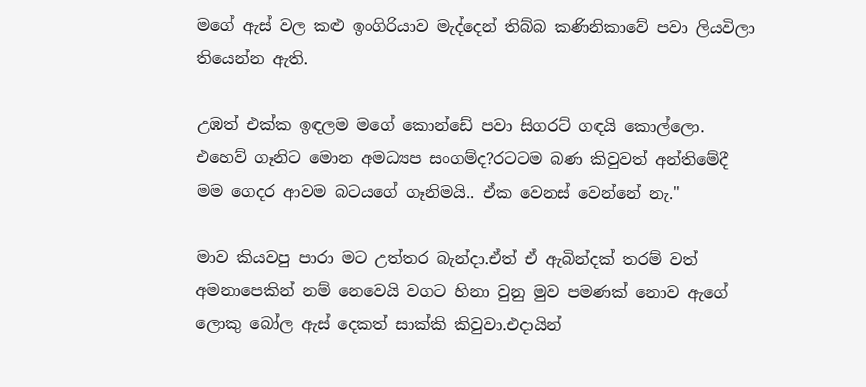මගේ ඇස් වල කළු ඉංගිරියාව මැද්දෙන් තිබ්බ කණිනිකාවේ පවා ලියවිලා තියෙන්න ඇති.

උඹත් එක්ක ඉඳලම මගේ කොන්ඩේ පවා සිගරට් ගඳයි කොල්ලො. එහෙව් ගෑනිට මොන අමධ්‍යප සංගම්ද?රටටම බණ කිවුවත් අන්තිමේදී මම ගෙදර ආවම බටයගේ ගෑනිමයි.. ඒක වෙනස් වෙන්නේ නැ."

මාව කියවපු පාරා මට උත්තර බැන්දා.ඒත් ඒ ඇබින්දක් තරම් වත් අමනාපෙකින් නම් නෙවෙයි වගට හිනා වුනු මුව පමණක් නොව ඇගේ ලොකු බෝල ඇස් දෙකත් සාක්කි කිවුවා.එදායින්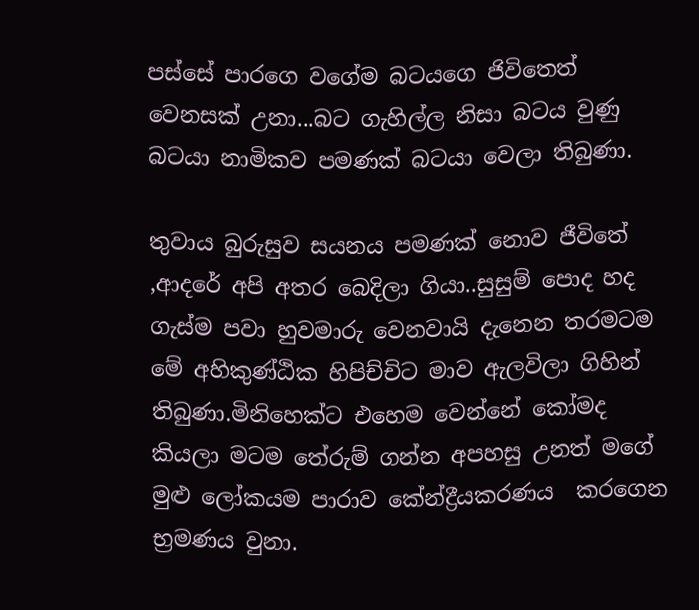පස්සේ පාරගෙ වගේම බටයගෙ ජිවිතෙත් වෙනසක් උනා...බට ගැහිල්ල නිසා බටය වුණු බටයා නාමිකව පමණක් බටයා වෙලා තිබුණා.

තුවාය බුරුසුව සයනය පමණක් නොව ජීවිතේ ,ආදරේ අපි අතර බෙදිලා ගියා..සුසුම් පොද හද ගැස්ම පවා හුවමාරු වෙනවායි දැනෙන තරමටම මේ අහිකුණ්ඨික හිපිච්චිට මාව ඇලවිලා ගිහින් තිබුණා.මිනිහෙක්ට එහෙම වෙන්නේ කෝමද කියලා මටම තේරුම් ගන්න අපහසු උනත් මගේ මුළු ලෝකයම පාරාව කේන්ද්‍රීයකරණය  කරගෙන භ්‍රමණය වුනා.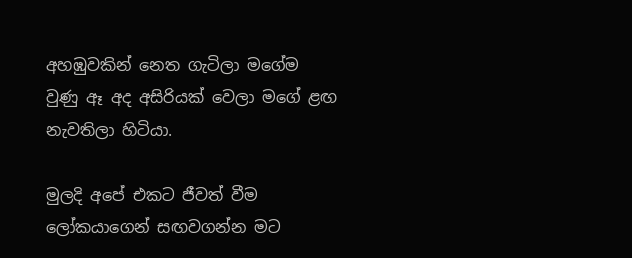අහඹුවකින් නෙත ගැටිලා මගේම වුණු ඈ අද අසිරියක් වෙලා මගේ ළඟ නැවතිලා හිටියා.

මුලදි අපේ එකට ජීවත් වීම ලෝකයාගෙන් සඟවගන්න මට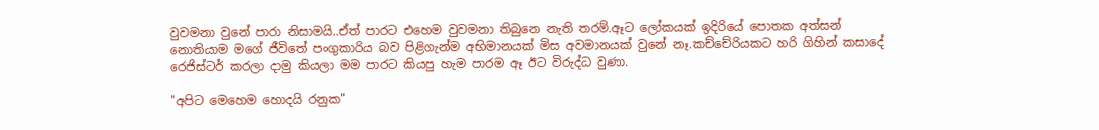වුවමනා වුනේ පාරා නිසාමයි..ඒත් පාරට එහෙම වුවමනා තිබුනෙ නැති තරම්.ඈට ලෝකයක් ඉදිරියේ පොතක අත්සන් නොතියාම මගේ ජීවිතේ පංගුකාරිය බව පිළිගැන්ම අභිමානයක් මිස අවමානයක් වුනේ නෑ.කච්චේරියකට හරි ගිහින් කසාදේ රෙජිස්ටර් කරලා දාමු කියලා මම පාරට කියපු හැම පාරම ඈ ඊට විරුද්ධ වුණා.

"අපිට මෙහෙම හොදයි රනුක"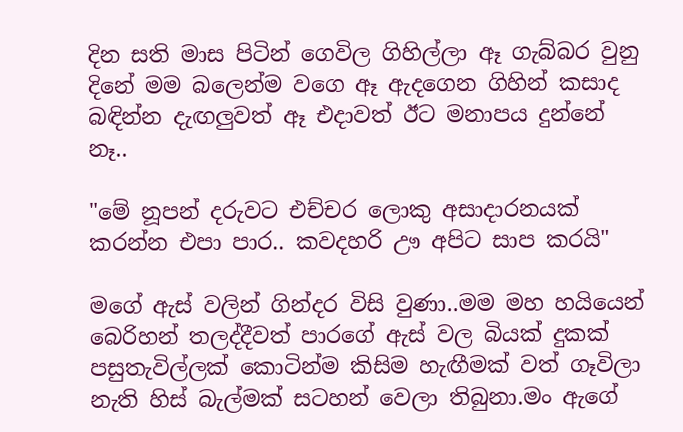දින සති මාස පිටින් ගෙවිල ගිහිල්ලා ඈ ගැබ්බර වුනු දිනේ මම බලෙන්ම වගෙ ඈ ඇදගෙන ගිහින් කසාද බඳින්න දැඟලුවත් ඈ එදාවත් ඊට මනාපය දුන්නේ නෑ..

"මේ නූපන් දරුවට එච්චර ලොකු අසාදාරනයක් කරන්න එපා පාර.. කවදහරි ඌ අපිට සාප කරයි"

මගේ ඇස් වලින් ගින්දර විසි වුණා..මම මහ හයියෙන් බෙරිහන් තලද්දීවත් පාරගේ ඇස් වල බියක් දුකක් පසුතැවිල්ලක් කොටින්ම කිසිම හැඟීමක් වත් ගෑවිලා නැති හිස් බැල්මක් සටහන් වෙලා තිබුනා.මං ඇගේ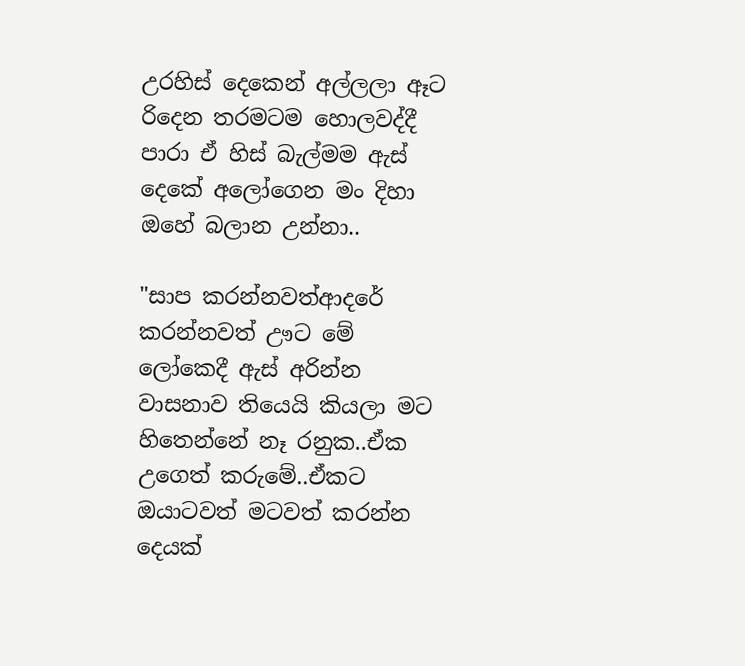උරහිස් දෙකෙන් අල්ලලා ඈට රිදෙන තරමටම හොලවද්දී පාරා ඒ හිස් බැල්මම ඇස් දෙකේ අලෝගෙන මං දිහා ඔහේ බලාන උන්නා..

"සාප කරන්නවත්ආදරේ කරන්නවත් ඌට මේ ලෝකෙදී ඇස් අරින්න වාසනාව තියෙයි කියලා මට හිතෙන්නේ නෑ රනුක..ඒක උගෙත් කරුමේ..ඒකට ඔයාටවත් මටවත් කරන්න දෙයක්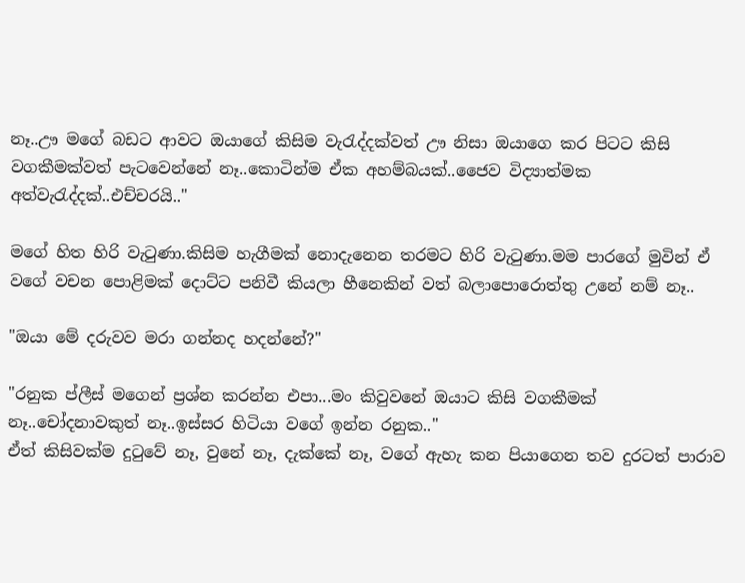නෑ..ඌ මගේ බඩට ආවට ඔයාගේ කිසිම වැරැද්දක්වත් ඌ නිසා ඔයාගෙ කර පිටට කිසි වගකීමක්වත් පැටවෙන්නේ නෑ..කොටින්ම ඒක අහම්බයක්..ජෛව විද්‍යාත්මක අත්වැරැද්දක්..එච්චරයි.."

මගේ හිත හිරි වැටුණා.කිසිම හැගීමක් නොදැනෙන තරමට හිරි වැටුණා.මම පාරගේ මුවින් ඒ වගේ වචන පොළිමක් දොට්ට පනිවී කියලා හීනෙකින් වත් බලාපොරොත්තු උනේ නම් නෑ..

"ඔයා මේ දරුවව මරා ගන්නද හදන්නේ?"

"රනුක ප්ලීස් මගෙන් ප්‍රශ්න කරන්න එපා...මං කිවුවනේ ඔයාට කිසි වගකීමක් නෑ..චෝදනාවකුත් නෑ..ඉස්සර හිටියා වගේ ඉන්න රනුක.."
ඒත් කිසිවක්ම දුටුවේ නෑ, වුනේ නෑ, දැක්කේ නෑ, වගේ ඇහැ කන පියාගෙන තව දුරටත් පාරාව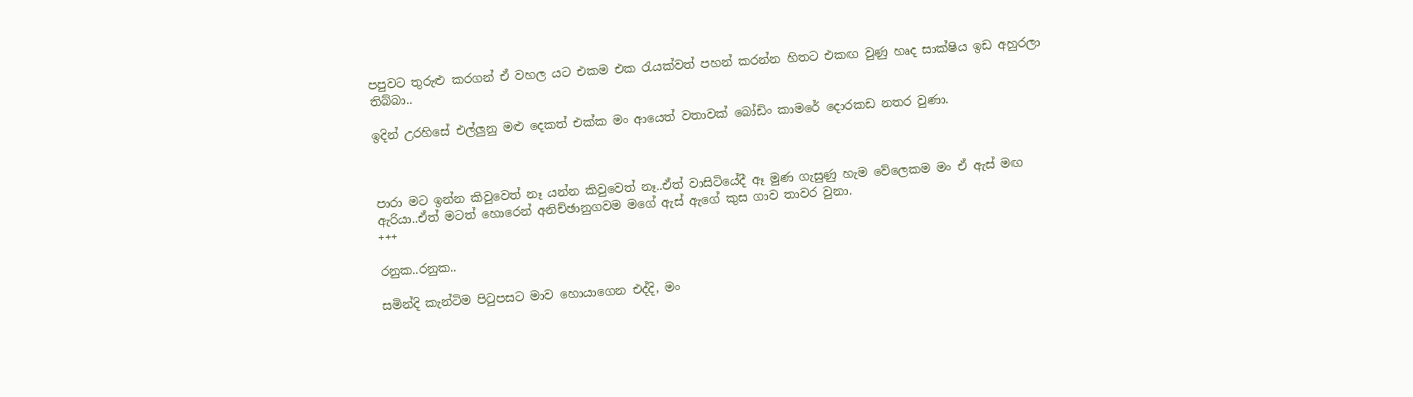පපුවට තුරුළු කරගන් ඒ වහල යට එකම එක රැයක්වත් පහන් කරන්න හිතට එකඟ වුණු හෘද සාක්ෂිය ඉඩ අහුරලා තිබ්බා..

ඉදින් උරහිසේ එල්ලුනු මළු දෙකත් එක්ක මං ආයෙත් වතාවක් බෝඩිං කාමරේ දොරකඩ නතර වුණා.



පාරා මට ඉන්න කිවුවෙත් නෑ යන්න කිවුවෙත් නෑ..ඒත් වාසිටියේදී ඈ මුණ ගැසුණු හැම වේලෙකම මං ඒ ඇස් මඟ ඇරියා..ඒත් මටත් හොරෙන් අනිච්ඡානුගවම මගේ ඇස් ඇගේ කුස ගාව තාවර වුනා.
+++

රනුක..රනුක..

සමින්දි කැන්ටිම පිටුපසට මාව හොයාගෙන එද්දි, මං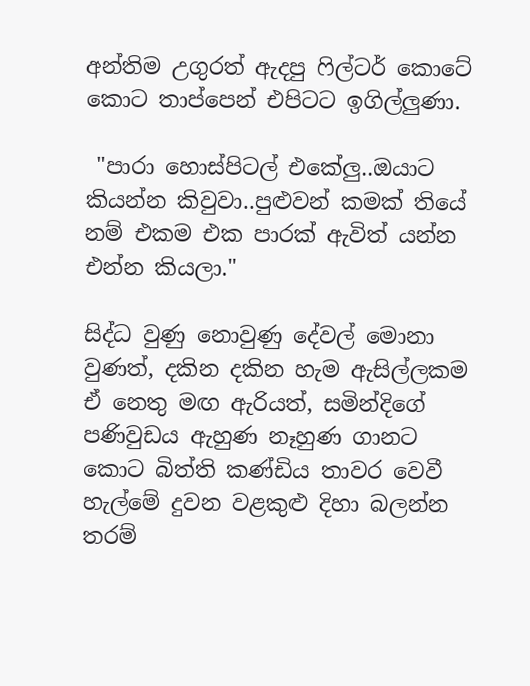අන්තිම උගුරත් ඇදපු ෆිල්ටර් කොටේ කොට තාප්පෙන් එපිටට ඉගිල්ලුණා.

 "පාරා හොස්පිටල් එකේලු..ඔයාට කියන්න කිවුවා..පුළුවන් කමක් තියේ නම් එකම එක පාරක් ඇවිත් යන්න එන්න කියලා."

සිද්ධ වුණු නොවුණු දේවල් මොනා වුණත්, දකින දකින හැම ඇසිල්ලකම ඒ නෙතු මඟ ඇරියත්, සමින්දිගේ පණිවුඩය ඇහුණ නෑහුණ ගානට කොට බිත්ති කණ්ඩිය තාවර වෙවී හැල්මේ දුවන වළකුළු දිහා බලන්න තරම්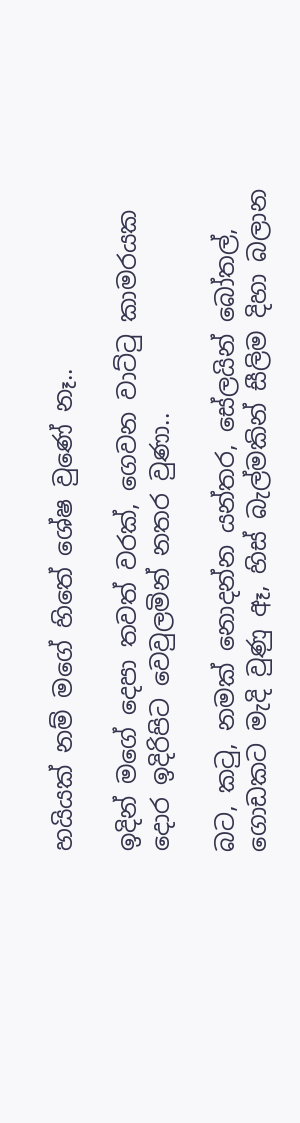හයියක් නම් මගේ හිතේ ශේෂ වුණේ නෑ..

ඉදින් මගේ දෙපා තවත් වරක්‍, ගෙවන වාට්ටු කාමරයක දොර ඉදිරිපිට වෙවුලමින් නතර වුණා..

බට, කටු, නමක් නොදන්න යන්තර, සේලයින් බෝතල්, ගොඩකට මැදි වුණු ඈ, හිස් බැල්මකින් සීලිම දිහා බලාන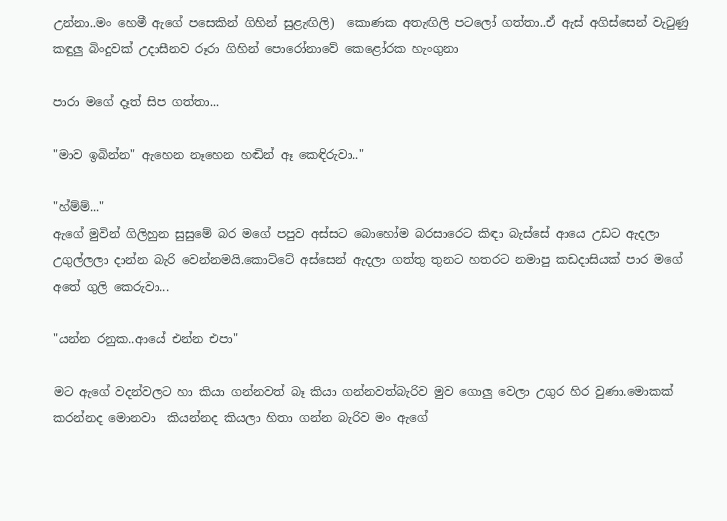උන්නා..මං හෙමී ඇගේ පසෙකින් ගිහින් සුළැඟිලි)  කොණක අතැඟිලි පටලෝ ගත්තා..ඒ ඇස් අගිස්සෙන් වැටුණු කඳුලු බිංදුවක් උදාසීනව රූරා ගිහින් පොරෝනාවේ කෙළෝරක හැංගුනා

පාරා මගේ දෑත් සිප ගත්තා...

"මාව ඉබින්න" ඇහෙන නෑහෙන හඬින් ඈ කෙඳිරුවා.."

"හ්ම්ම්..."
ඇගේ මුවින් ගිලිහුන සුසුමේ බර මගේ පපුව අස්සට බොහෝම බරසාරෙට කිඳා බැස්සේ ආයෙ උඩට ඇදලා උගුල්ලලා දාන්න බැරි වෙන්නමයි.කොට්ටේ අස්සෙන් ඇදලා ගත්තු තුනට හතරට නමාපු කඩදාසියක් පාර මගේ අතේ ගුලි කෙරුවා...

"යන්න රනුක..ආයේ එන්න එපා"

මට ඇගේ වදන්වලට හා කියා ගන්නවත් බෑ කියා ගන්නවත්බැරිව මුව ගොලු වෙලා උගුර හිර වුණා.මොකක්  කරන්නද මොනවා  කියන්නද කියලා හිතා ගන්න බැරිව මං ඇගේ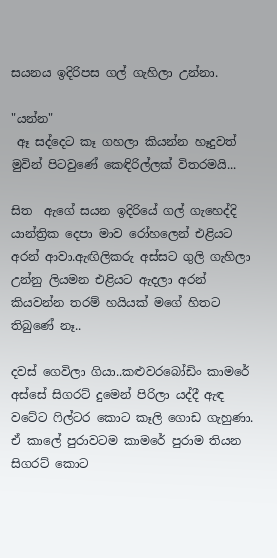සයනය ඉදිරිපස ගල් ගැහිලා උන්නා.

"යන්න"
 ඈ සද්දෙට කෑ ගහලා කියන්න හෑදුවත් මුවින් පිටවුණේ කෙඳිරිල්ලක් විතරමයි...

සිත  ඇගේ සයන ඉදිරියේ ගල් ගැහෙද්දි යාන්ත්‍රික දෙපා මාව රෝහලෙන් එළියට අරන් ආවා.ඇඟිලිකරු අස්සට ගුලි ගැහිලා උන්නු ලියමන එළියට ඇදලා අරන් කියවන්න තරම් හයියක් මගේ හිතට තිබුණේ නෑ..

දවස් ගෙවිලා ගියා..කළුවරබෝඩිං කාමරේ අස්සේ සිගරට් දුමෙන් පිරිලා යද්දී ඇඳ වටේට ෆිල්ටර කොට කෑලි ගොඩ ගැහුණා. ඒ කාලේ පුරාවටම කාමරේ පුරාම තියන සිගරට් කොට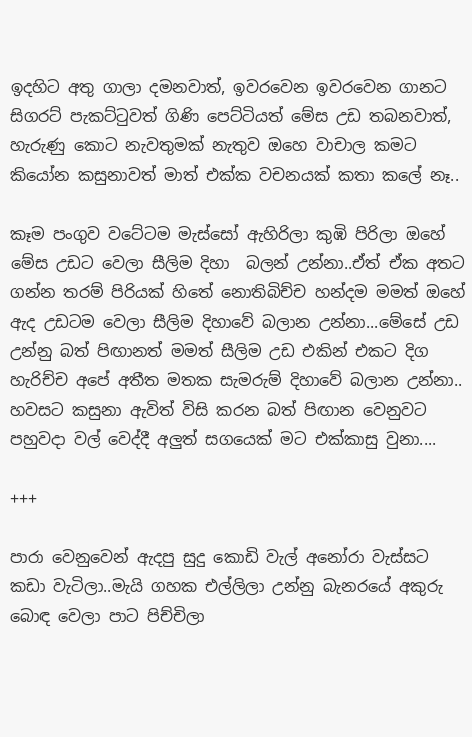ඉදහිට අතු ගාලා දමනවාත්, ඉවරවෙන ඉවරවෙන ගානට සිගරට් පැකට්ටුවත් ගිණි පෙට්ටියත් මේස උඩ තබනවාත්, හැරුණු කොට නැවතුමක් නැතුව ඔහෙ වාචාල කමට කියෝන කසුනාවත් මාත් එක්ක වචනයක් කතා කලේ නෑ..

කෑම පංගුව වටේටම මැස්සෝ ඇහිරිලා කුඹි පිරිලා ඔහේ මේස උඩට වෙලා සීලිම දිහා  බලන් උන්නා..ඒත් ඒක අතට ගන්න තරම් පිරියක් හිතේ නොතිබිච්ච හන්දම මමත් ඔහේ ඇද උඩටම වෙලා සීලිම දිහාවේ බලාන උන්නා...මේසේ උඩ උන්නු බත් පිඟානත් මමත් සීලිම උඩ එකින් එකට දිග හැරිච්ච අපේ අතීත මතක සැමරුම් දිහාවේ බලාන උන්නා.. හවසට කසුනා ඇවිත් විසි කරන බත් පිඟාන වෙනුවට පහුවදා වල් වෙද්දී අලුත් සගයෙක් මට එක්කාසු වුනා....

+++

පාරා වෙනුවෙන් ඇදපු සුදු කොඩි වැල් අනෝරා වැස්සට කඩා වැටිලා..මැයි ගහක එල්ලිලා උන්නු බැනරයේ අකුරු බොඳ වෙලා පාට පිච්චිලා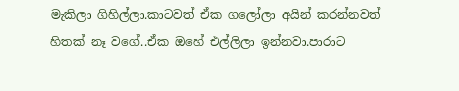මැකිලා ගිහිල්ලා.කාටවත් ඒක ගලෝලා අයින් කරන්නවත් හිතක් නෑ වගේ..ඒක ඔහේ එල්ලිලා ඉන්නවා.පාරාට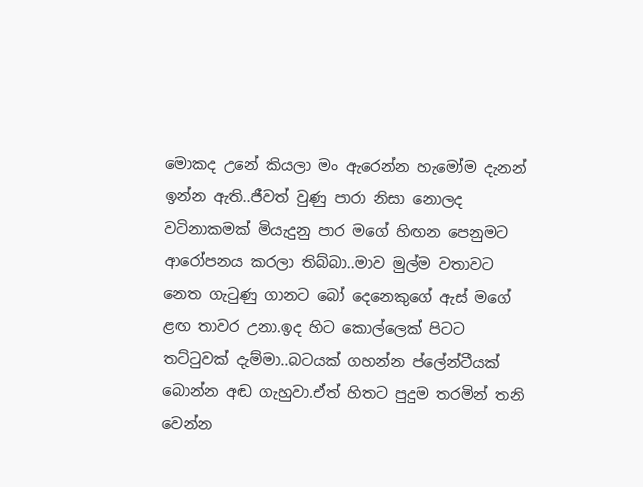මොකද උනේ කියලා මං ඇරෙන්න හැමෝම දැනන් ඉන්න ඇති..ජීවත් වුණු පාරා නිසා නොලද වටිනාකමක් මියැදුනු පාර මගේ හිඟන පෙනුමට ආරෝපනය කරලා තිබ්බා..මාව මුල්ම වතාවට නෙත ගැටුණු ගානට බෝ දෙනෙකුගේ ඇස් මගේ ළඟ තාවර උනා.ඉද හිට කොල්ලෙක් පිටට තට්ටුවක් දැම්මා..බටයක් ගහන්න ප්ලේන්ටීයක් බොන්න අඬ ගැහුවා.ඒත් හිතට පුදුම තරමින් තනි වෙන්න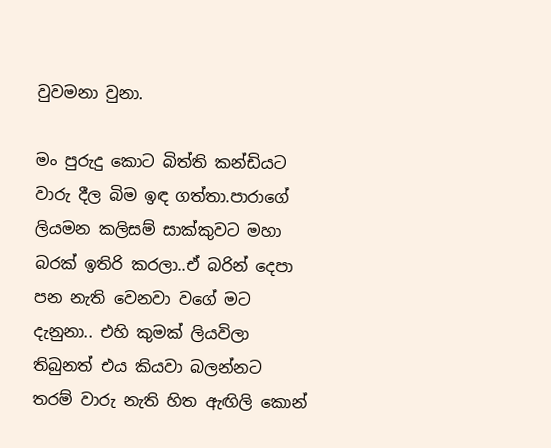වුවමනා වුනා.

මං පුරුදු කොට බිත්ති කන්ඩියට වාරු දීල බිම ඉඳ ගත්තා.පාරාගේ ලියමන කලිසම් සාක්කුවට මහා බරක් ඉතිරි කරලා..ඒ බරින් දෙපා පන නැති වෙනවා වගේ මට දැනුනා.. එහි කුමක් ලියවිලා තිබුනත් එය කියවා බලන්නට තරම් වාරු නැති හිත ඇඟිලි කොන්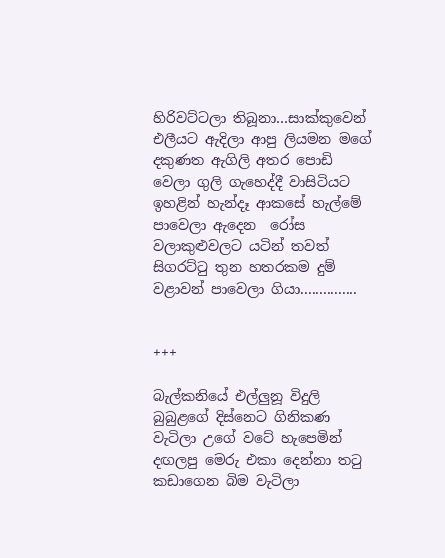හිරිවට්ටලා තිබූනා…සාක්කුවෙන් එලීයට ඇදිලා ආපු ලියමන මගේ දකුණත ඇගිලි අතර පොඩි වෙලා ගුලි ගැහෙද්දී වාසිටියට ඉහළින් හැන්දෑ ආකසේ හැල්මේ පාවෙලා ඇදෙන  රෝස වලාකුළුවලට යටින් තවත් සිගරට්ටු තුන හතරකම දුම් වළාවන් පාවෙලා ගියා...............


+++

බැල්කනි‍යේ එල්ලුනූ විදුලි බුබුළගේ දිස්නෙට ගිනිකණ වැටිලා උගේ වටේ හැපෙමින් දඟලපු මෙරු එකා දෙන්නා තටු කඩාගෙන බිම වැටිලා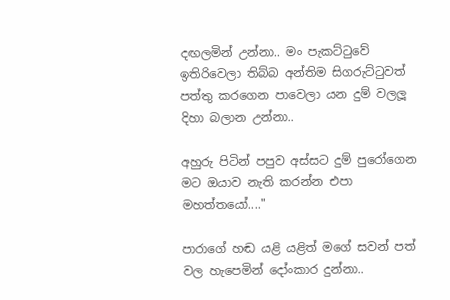දඟලමින් උන්නා.. මං පැකට්ටුවේ ඉතිරිවෙලා තිබ්බ අන්තිම සිගරුට්ටුවත් පත්තු කරගෙන පාවෙලා යන දුම් වලලූ දිහා බලාන උන්නා..

අහුරු පිටින් පපුව අස්සට දුම් පුරෝගෙන මට ඔයාව නැති කරන්න එපා මහත්තයෝ...."

පාරාගේ හඬ යළි යළිත් මගේ සවන් පත් වල හැපෙමින් දෝංකාර දුන්නා..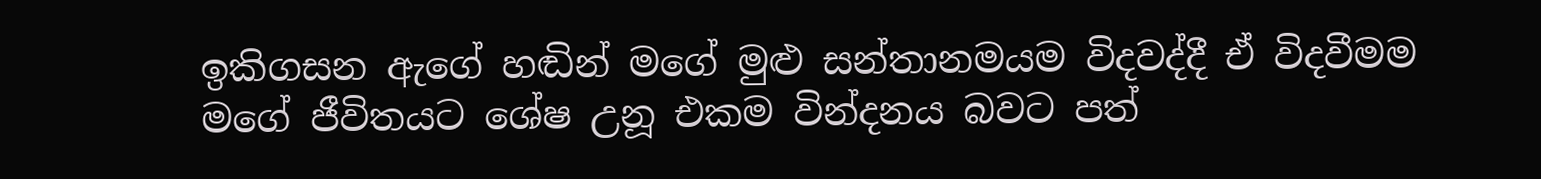ඉකිගසන ඇගේ හඬින් මගේ මුළු සන්තානමයම විදවද්දී ඒ විදවීමම මගේ ජීවිතයට ශේෂ උනූ එකම වින්දනය බවට පත්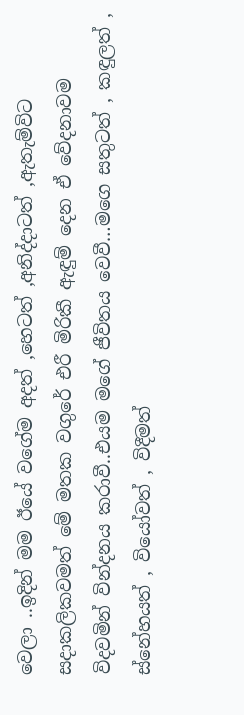වෙලා ..ඉදින් මම ඊයේ වගේම අදත් ,හෙටත් ,අනිද්දාටත් ,ඇතැම්විට සදාකලිකවමත් මේ මතක වගුරේ එරී මිරිකී ඇඳුම් දෙන ඒ වේදනාවම විදවමින් වින්දනය කරාවී..එයම මගේ ජීවිතය වෙවී…මගෙ සතුටත් , කඳුලත් , ස්නේහයත් , වි‍යෝවත් , විදීමත්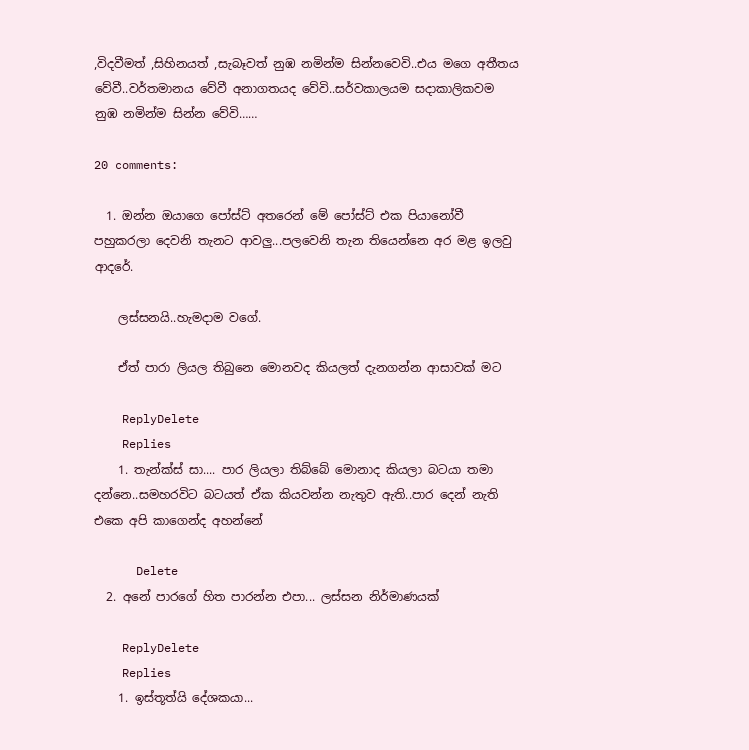,විදවීමත් ,සිහිනයත් ,සැබෑවත් නුඹ නමින්ම සින්නවෙවි..එය මගෙ අතීතය වේවී..වර්තමානය වේවී අනාගතයද වේවි..සර්වකාලයම සදාකාලිකවම නුඹ නමින්ම සින්න වේවි……

20 comments:

  1. ඔන්න ඔයාගෙ පෝස්ට් අතරෙන් මේ පෝස්ට් එක පියානෝවී පහුකරලා දෙවනි තැනට ආවලු...පලවෙනි තැන තියෙන්නෙ අර මළ ඉලවු ආදරේ.

    ලස්සනයි..හැමදාම වගේ.

    ඒත් පාරා ලියල තිබුනෙ මොනවද කියලත් දැනගන්න ආසාවක් මට

    ReplyDelete
    Replies
    1. තැන්ක්ස් සා.... පාර ලියලා තිබ්බේ මොනාද කියලා බටයා තමා දන්නෙ..සමහරවිට බටයත් ඒක කියවන්න නැතුව ඇති..පාර දෙන් නැති එකෙ අපි කාගෙන්ද අහන්නේ

      Delete
  2. අනේ පාරගේ හිත පාරන්න එපා... ලස්සන නිර්මාණයක්

    ReplyDelete
    Replies
    1. ඉස්තූත්යි දේශකයා...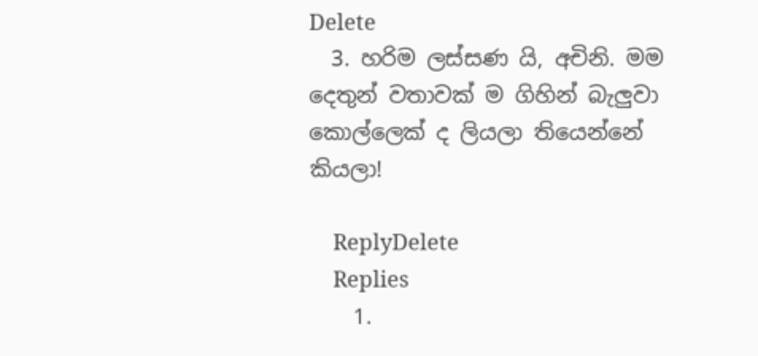Delete
  3. හරිම ලස්සණ යි, අචිනි. මම දෙතුන් වතාවක් ම ගිහින් බැලුවා කොල්ලෙක් ද ලියලා තියෙන්නේ කියලා!

    ReplyDelete
    Replies
    1.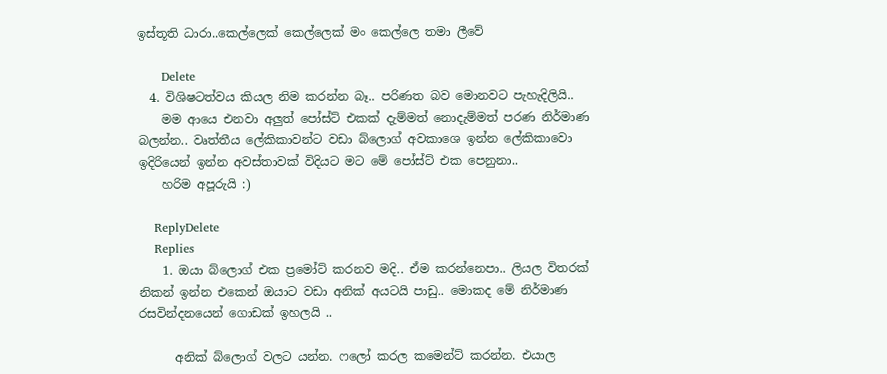ඉස්තූති ධාරා..කෙල්ලෙක් කෙල්ලෙක් මං කෙල්ලෙ තමා ලීවේ

      Delete
  4. විශිෂටත්වය කියල නිම කරන්න බෑ.. පරිණත බව මොනවට පැහැදිලියි..
    මම ආයෙ එනවා අලුත් පෝස්ට් එකක් දැම්මත් නොදැම්මත් පරණ නිර්මාණ බලන්න.. වෘත්තීය ලේකිකාවන්ට වඩා බ්ලොග් අවකාශෙ ඉන්න ලේකිකාවො ඉදිරියෙන් ඉන්න අවස්තාවක් විදියට මට මේ පෝස්ට් එක පෙනුනා..
    හරිම අපූරුයි :)

    ReplyDelete
    Replies
    1. ඔයා බ්ලොග් එක ප්‍රමෝට් කරනව මදි.. ඒම කරන්නෙපා.. ලියල විතරක් නිකන් ඉන්න එකෙන් ඔයාට වඩා අනික් අයටයි පාඩු.. මොකද මේ නිර්මාණ රසවින්දනයෙන් ගොඩක් ඉහලයි ..

      අනික් බ්ලොග් වලට යන්න. ෆලෝ කරල කමෙන්ට් කරන්න. එයාල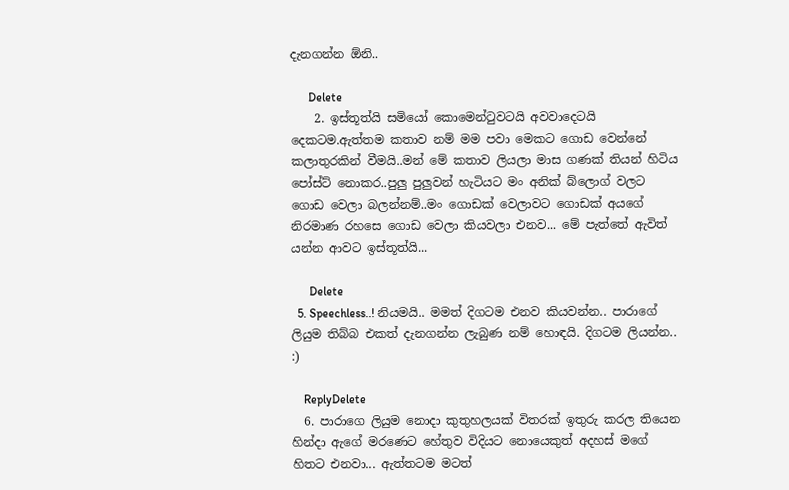දැනගන්න ඕනි..

      Delete
    2. ඉස්තූත්යි සමියෝ කොමෙන්ටුවටයි අවවාදෙටයි දෙකටම.ඇත්තම කතාව නම් මම පවා මෙකට ගොඩ වෙන්නේ කලාතුරකින් වීමයි..මන් මේ කතාව ලියලා මාස ගණක් තියන් හිටිය පෝස්ට් නොකර..පුලු පුලුවන් හැටියට මං අනික් බ්ලොග් වලට ගොඩ වෙලා බලන්නම්..මං ගොඩක් වෙලාවට ගොඩක් අයගේ නිරමාණ රහසෙ ගොඩ වෙලා කියවලා එනව... මේ පැත්තේ ඇවිත් යන්න ආවට ඉස්තූත්යි...

      Delete
  5. Speechless..! නියමයි.. මමත් දිගටම එනව කියවන්න.. පාරාගේ ලියුම තිබ්බ එකත් දැනගන්න ලැබුණ නම් හොඳයි. දිගටම ලියන්න.. :)

    ReplyDelete
  6. පාරාගෙ ලියුම නොදා කුතුහලයක් විතරක් ඉතුරු කරල තියෙන හින්දා ඇගේ මරණෙට හේතුව විදියට නොයෙකුත් අදහස් මගේ හිතට එනවා... ඇත්තටම මටත්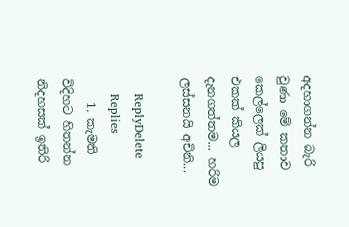අදහාගන්න බැරි වුණා මේ කතාව කෙල්ලෙක් ලියපු එකක් කියල දැනගත්තම... හරිම ලස්සනයි අචිනි...

    ReplyDelete
    Replies
    1. කැමති විදිහට හිතන්න නිදහසක් ඉතිරි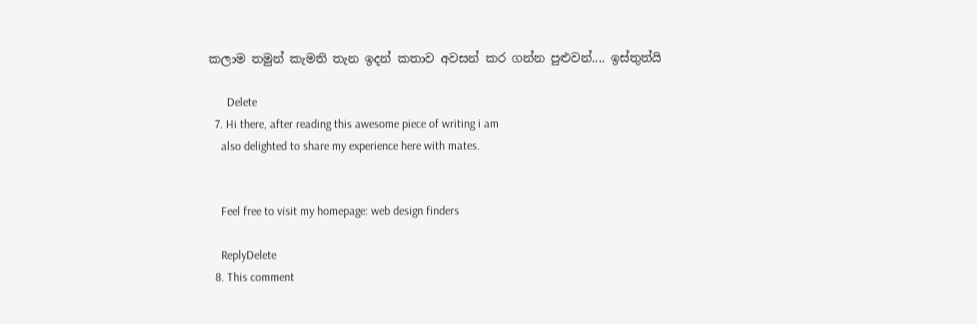කලාම තමුන් කැමති තැන ඉදන් කතාව අවසන් කර ගන්න පුළුවන්.... ඉස්තුත්යි

      Delete
  7. Hi there, after reading this awesome piece of writing i am
    also delighted to share my experience here with mates.


    Feel free to visit my homepage: web design finders

    ReplyDelete
  8. This comment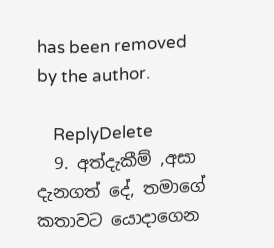has been removed by the author.

    ReplyDelete
  9. අත්දැකීම් ,අසා දැනගත් දේ, තමාගේ කතාවට යොදාගෙන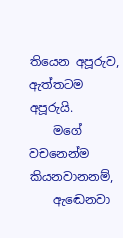තියෙන අපූරුව, ඇත්තටම අපූරුයි.
    මගේ වචනෙන්ම කියනවානනම්,
    ඇඬෙනවා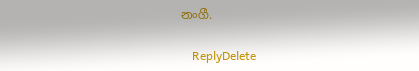නංගී.

    ReplyDelete